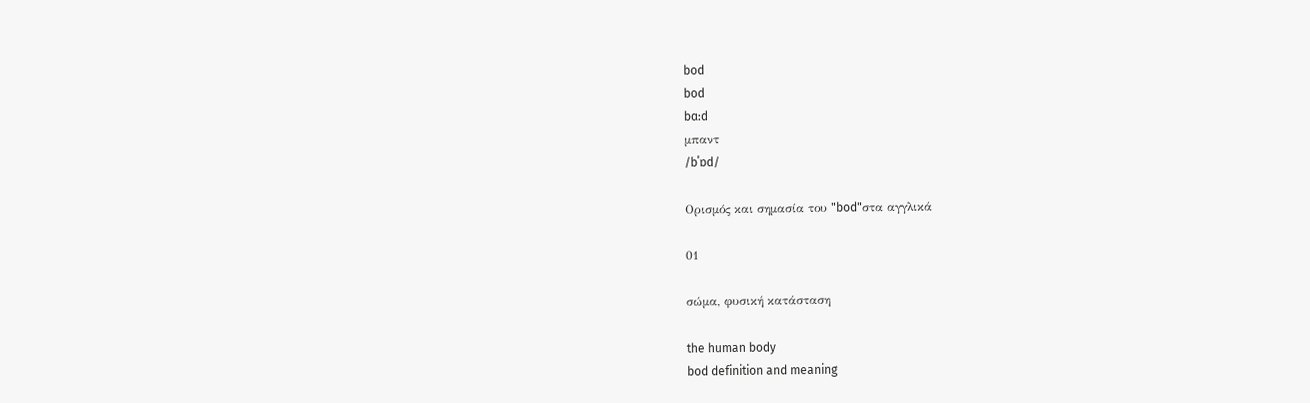bod
bod
bɑ:d
μπαντ
/bˈɒd/

Ορισμός και σημασία του "bod"στα αγγλικά

01

σώμα, φυσική κατάσταση

the human body
bod definition and meaning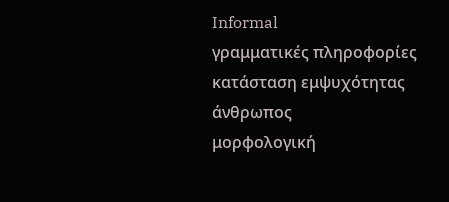Informal
γραμματικές πληροφορίες
κατάσταση εμψυχότητας
άνθρωπος
μορφολογική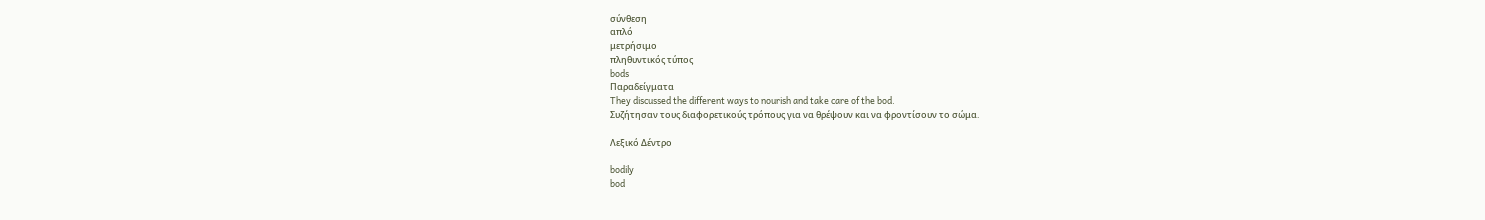σύνθεση
απλό
μετρήσιμο
πληθυντικός τύπος
bods
Παραδείγματα
They discussed the different ways to nourish and take care of the bod.
Συζήτησαν τους διαφορετικούς τρόπους για να θρέψουν και να φροντίσουν το σώμα.

Λεξικό Δέντρο

bodily
bod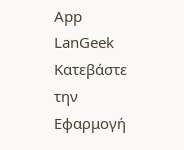App
LanGeek
Κατεβάστε την Εφαρμογή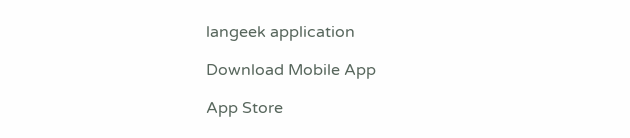langeek application

Download Mobile App

App Store